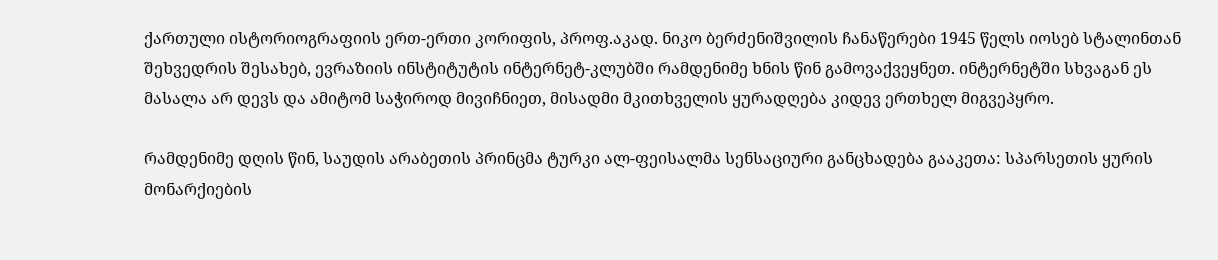ქართული ისტორიოგრაფიის ერთ-ერთი კორიფის, პროფ.აკად. ნიკო ბერძენიშვილის ჩანაწერები 1945 წელს იოსებ სტალინთან შეხვედრის შესახებ, ევრაზიის ინსტიტუტის ინტერნეტ-კლუბში რამდენიმე ხნის წინ გამოვაქვეყნეთ. ინტერნეტში სხვაგან ეს მასალა არ დევს და ამიტომ საჭიროდ მივიჩნიეთ, მისადმი მკითხველის ყურადღება კიდევ ერთხელ მიგვეპყრო.

რამდენიმე დღის წინ, საუდის არაბეთის პრინცმა ტურკი ალ-ფეისალმა სენსაციური განცხადება გააკეთა: სპარსეთის ყურის მონარქიების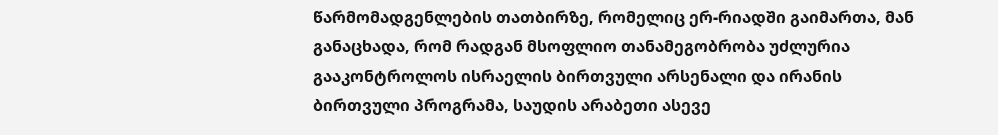წარმომადგენლების თათბირზე, რომელიც ერ-რიადში გაიმართა, მან განაცხადა, რომ რადგან მსოფლიო თანამეგობრობა უძლურია გააკონტროლოს ისრაელის ბირთვული არსენალი და ირანის ბირთვული პროგრამა, საუდის არაბეთი ასევე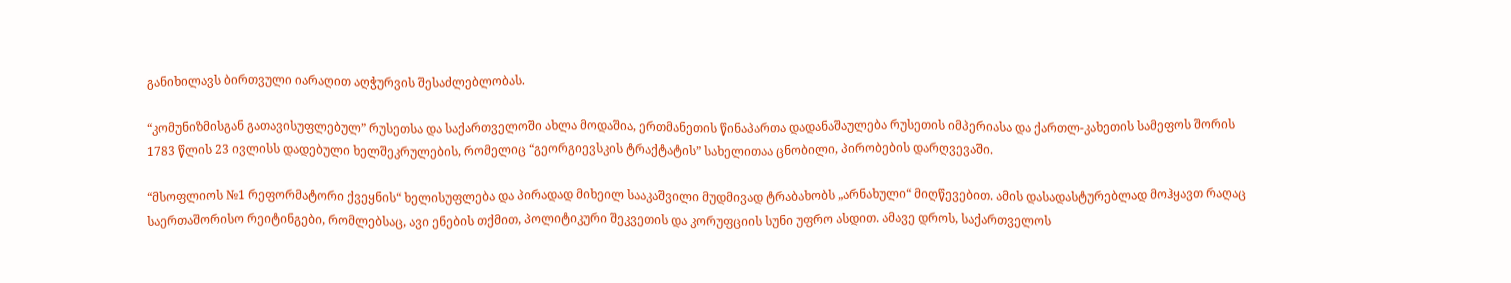განიხილავს ბირთვული იარაღით აღჭურვის შესაძლებლობას.

“კომუნიზმისგან გათავისუფლებულ” რუსეთსა და საქართველოში ახლა მოდაშია, ერთმანეთის წინაპართა დადანაშაულება რუსეთის იმპერიასა და ქართლ-კახეთის სამეფოს შორის 1783 წლის 23 ივლისს დადებული ხელშეკრულების, რომელიც “გეორგიევსკის ტრაქტატის” სახელითაა ცნობილი, პირობების დარღვევაში.

“მსოფლიოს №1 რეფორმატორი ქვეყნის“ ხელისუფლება და პირადად მიხეილ სააკაშვილი მუდმივად ტრაბახობს „არნახული“ მიღწევებით. ამის დასადასტურებლად მოჰყავთ რაღაც საერთაშორისო რეიტინგები, რომლებსაც, ავი ენების თქმით, პოლიტიკური შეკვეთის და კორუფციის სუნი უფრო ასდით. ამავე დროს, საქართველოს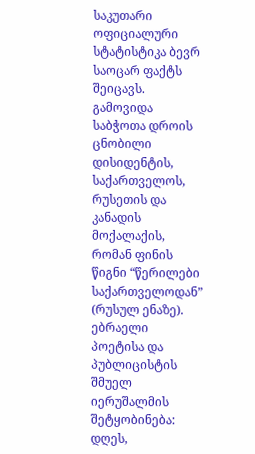საკუთარი ოფიციალური სტატისტიკა ბევრ საოცარ ფაქტს შეიცავს.
გამოვიდა საბჭოთა დროის ცნობილი დისიდენტის, საქართველოს, რუსეთის და კანადის მოქალაქის, რომან ფინის წიგნი “წერილები საქართველოდან” (რუსულ ენაზე).
ებრაელი პოეტისა და პუბლიცისტის შმუელ იერუშალმის შეტყობინება: დღეს,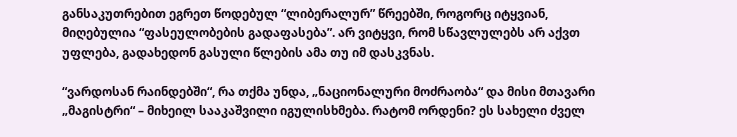განსაკუთრებით ეგრეთ წოდებულ “ლიბერალურ” წრეებში, როგორც იტყვიან, მიღებულია “ფასეულობების გადაფასება”. არ ვიტყვი, რომ სწავლულებს არ აქვთ უფლება, გადახედონ გასული წლების ამა თუ იმ დასკვნას.

“ვარდოსან რაინდებში“, რა თქმა უნდა, „ნაციონალური მოძრაობა“ და მისი მთავარი „მაგისტრი“ – მიხეილ სააკაშვილი იგულისხმება. რატომ ორდენი? ეს სახელი ძველ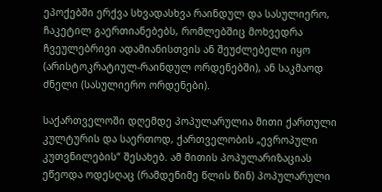ეპოქებში ერქვა სხვადასხვა რაინდულ და სასულიერო, ჩაკეტილ გაერთიანებებს, რომლებშიც მოხვედრა ჩვეულებრივი ადამიანისთვის ან შეუძლებელი იყო (არისტოკრატიულ-რაინდულ ორდენებში), ან საკმაოდ ძნელი (სასულიერო ორდენები).

საქართველოში დღემდე პოპულარულია მითი ქართული კულტურის და საერთოდ, ქართველობის „ევროპული კუთვნილების“ შესახებ. ამ მითის პოპულარიზაციას ეწეოდა ოდესღაც (რამდენიმე წლის წინ) პოპულარული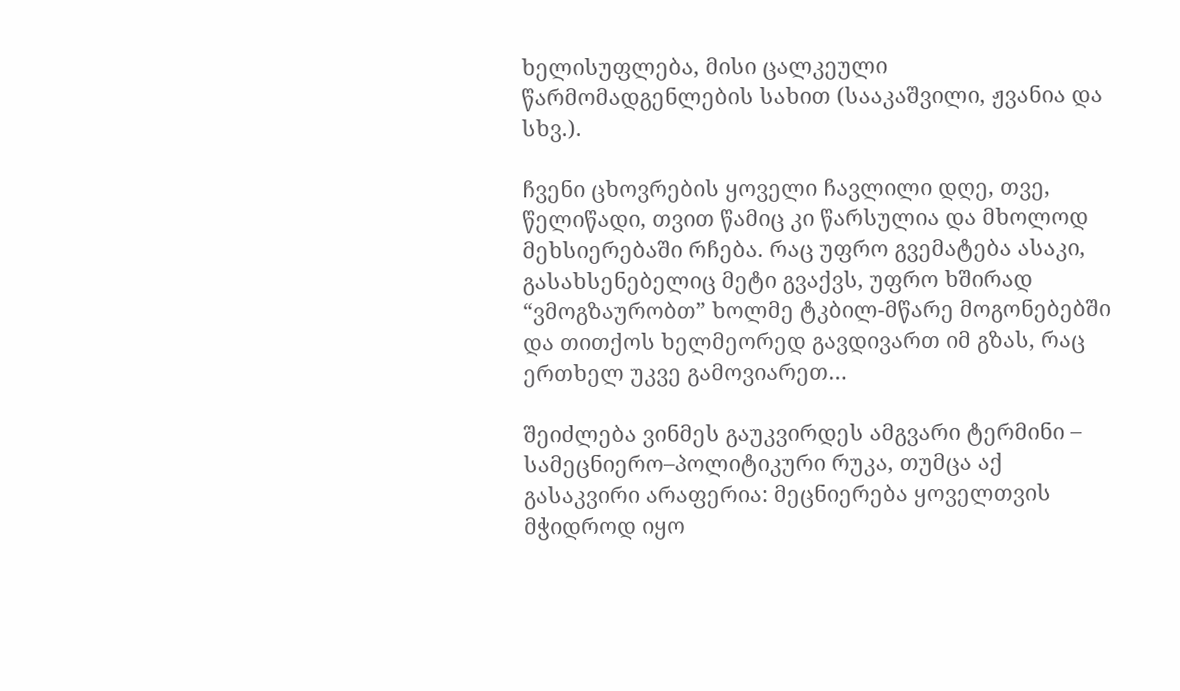ხელისუფლება, მისი ცალკეული წარმომადგენლების სახით (სააკაშვილი, ჟვანია და სხვ.).

ჩვენი ცხოვრების ყოველი ჩავლილი დღე, თვე, წელიწადი, თვით წამიც კი წარსულია და მხოლოდ მეხსიერებაში რჩება. რაც უფრო გვემატება ასაკი, გასახსენებელიც მეტი გვაქვს, უფრო ხშირად “ვმოგზაურობთ” ხოლმე ტკბილ-მწარე მოგონებებში და თითქოს ხელმეორედ გავდივართ იმ გზას, რაც ერთხელ უკვე გამოვიარეთ…

შეიძლება ვინმეს გაუკვირდეს ამგვარი ტერმინი – სამეცნიერო–პოლიტიკური რუკა, თუმცა აქ გასაკვირი არაფერია: მეცნიერება ყოველთვის მჭიდროდ იყო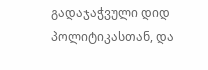გადაჯაჭვული დიდ პოლიტიკასთან, და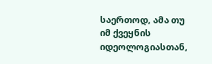საერთოდ, ამა თუ იმ ქვეყნის იდეოლოგიასთან,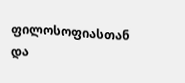ფილოსოფიასთან და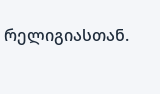რელიგიასთან.